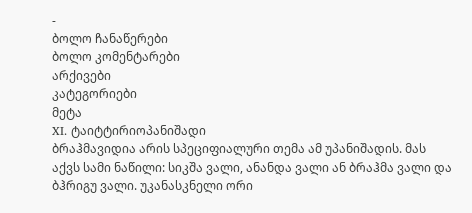-
ბოლო ჩანაწერები
ბოლო კომენტარები
არქივები
კატეგორიები
მეტა
XI. ტაიტტირიოპანიშადი
ბრაჰმავიდია არის სპეციფიალური თემა ამ უპანიშადის. მას აქვს სამი ნაწილი: სიკშა ვალი, ანანდა ვალი ან ბრაჰმა ვალი და ბჰრიგუ ვალი. უკანასკნელი ორი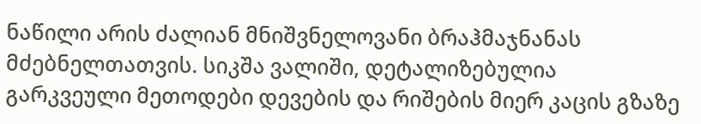ნაწილი არის ძალიან მნიშვნელოვანი ბრაჰმაჯნანას მძებნელთათვის. სიკშა ვალიში, დეტალიზებულია გარკვეული მეთოდები დევების და რიშების მიერ კაცის გზაზე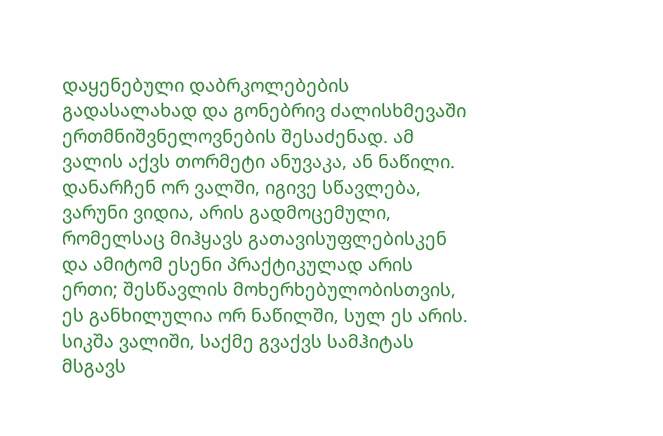დაყენებული დაბრკოლებების გადასალახად და გონებრივ ძალისხმევაში ერთმნიშვნელოვნების შესაძენად. ამ ვალის აქვს თორმეტი ანუვაკა, ან ნაწილი. დანარჩენ ორ ვალში, იგივე სწავლება, ვარუნი ვიდია, არის გადმოცემული, რომელსაც მიჰყავს გათავისუფლებისკენ და ამიტომ ესენი პრაქტიკულად არის ერთი; შესწავლის მოხერხებულობისთვის, ეს განხილულია ორ ნაწილში, სულ ეს არის.
სიკშა ვალიში, საქმე გვაქვს სამჰიტას მსგავს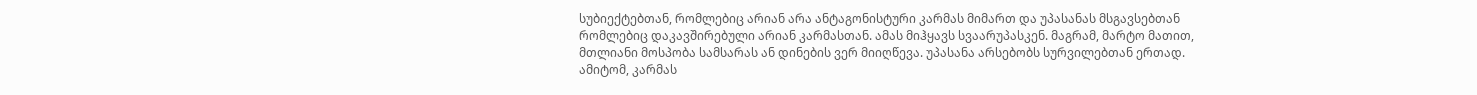სუბიექტებთან, რომლებიც არიან არა ანტაგონისტური კარმას მიმართ და უპასანას მსგავსებთან რომლებიც დაკავშირებული არიან კარმასთან. ამას მიჰყავს სვაარუპასკენ. მაგრამ, მარტო მათით, მთლიანი მოსპობა სამსარას ან დინების ვერ მიიღწევა. უპასანა არსებობს სურვილებთან ერთად. ამიტომ, კარმას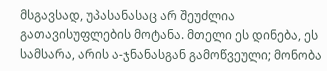მსგავსად, უპასანასაც არ შეუძლია გათავისუფლების მოტანა. მთელი ეს დინება, ეს სამსარა, არის ა-ჯნანასგან გამოწვეული; მონობა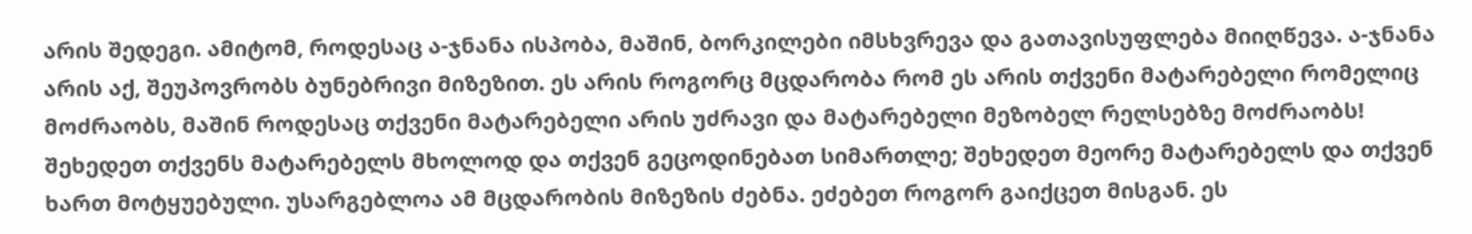არის შედეგი. ამიტომ, როდესაც ა-ჯნანა ისპობა, მაშინ, ბორკილები იმსხვრევა და გათავისუფლება მიიღწევა. ა-ჯნანა არის აქ, შეუპოვრობს ბუნებრივი მიზეზით. ეს არის როგორც მცდარობა რომ ეს არის თქვენი მატარებელი რომელიც მოძრაობს, მაშინ როდესაც თქვენი მატარებელი არის უძრავი და მატარებელი მეზობელ რელსებზე მოძრაობს! შეხედეთ თქვენს მატარებელს მხოლოდ და თქვენ გეცოდინებათ სიმართლე; შეხედეთ მეორე მატარებელს და თქვენ ხართ მოტყუებული. უსარგებლოა ამ მცდარობის მიზეზის ძებნა. ეძებეთ როგორ გაიქცეთ მისგან. ეს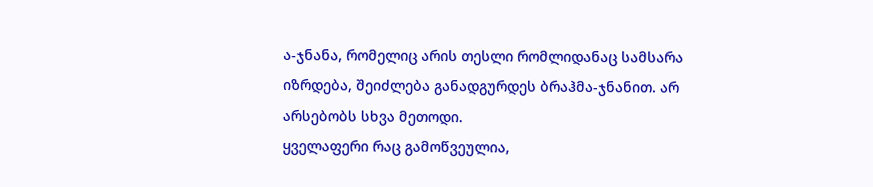ა-ჯნანა, რომელიც არის თესლი რომლიდანაც სამსარა იზრდება, შეიძლება განადგურდეს ბრაჰმა-ჯნანით. არ არსებობს სხვა მეთოდი.
ყველაფერი რაც გამოწვეულია,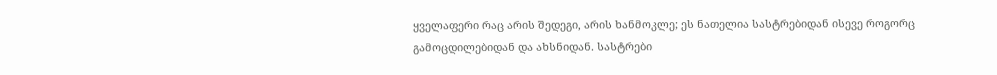ყველაფერი რაც არის შედეგი, არის ხანმოკლე; ეს ნათელია სასტრებიდან ისევე როგორც გამოცდილებიდან და ახსნიდან. სასტრები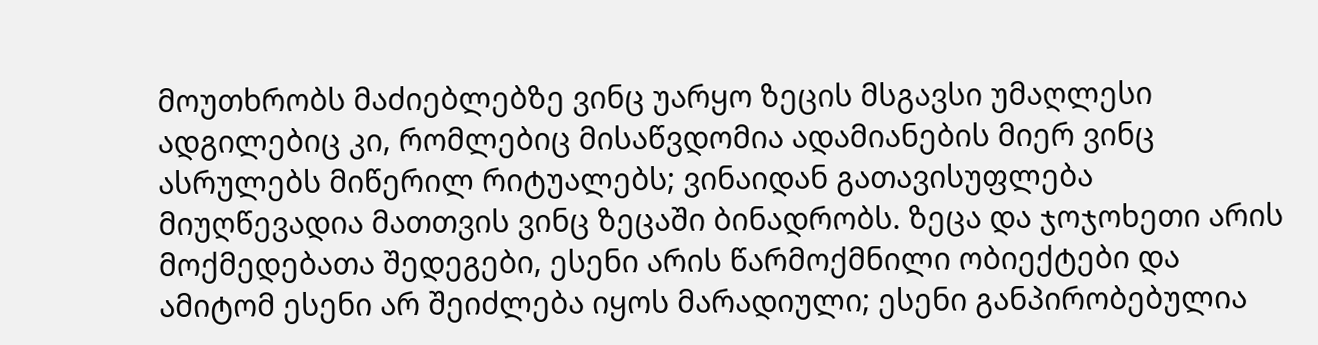მოუთხრობს მაძიებლებზე ვინც უარყო ზეცის მსგავსი უმაღლესი ადგილებიც კი, რომლებიც მისაწვდომია ადამიანების მიერ ვინც ასრულებს მიწერილ რიტუალებს; ვინაიდან გათავისუფლება მიუღწევადია მათთვის ვინც ზეცაში ბინადრობს. ზეცა და ჯოჯოხეთი არის მოქმედებათა შედეგები, ესენი არის წარმოქმნილი ობიექტები და ამიტომ ესენი არ შეიძლება იყოს მარადიული; ესენი განპირობებულია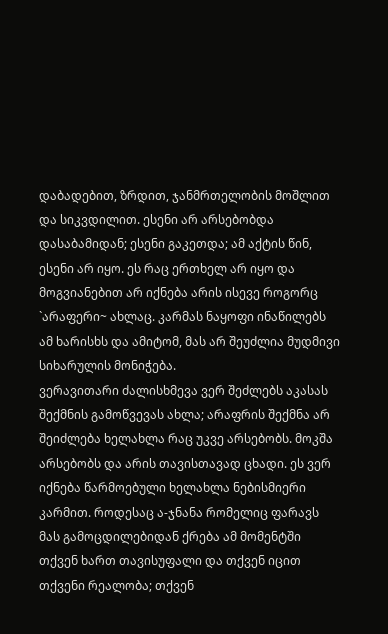დაბადებით, ზრდით, ჯანმრთელობის მოშლით და სიკვდილით. ესენი არ არსებობდა დასაბამიდან; ესენი გაკეთდა; ამ აქტის წინ, ესენი არ იყო. ეს რაც ერთხელ არ იყო და მოგვიანებით არ იქნება არის ისევე როგორც `არაფერი~ ახლაც. კარმას ნაყოფი ინაწილებს ამ ხარისხს და ამიტომ, მას არ შეუძლია მუდმივი სიხარულის მონიჭება.
ვერავითარი ძალისხმევა ვერ შეძლებს აკასას შექმნის გამოწვევას ახლა; არაფრის შექმნა არ შეიძლება ხელახლა რაც უკვე არსებობს. მოკშა არსებობს და არის თავისთავად ცხადი. ეს ვერ იქნება წარმოებული ხელახლა ნებისმიერი კარმით. როდესაც ა-ჯნანა რომელიც ფარავს მას გამოცდილებიდან ქრება ამ მომენტში თქვენ ხართ თავისუფალი და თქვენ იცით თქვენი რეალობა; თქვენ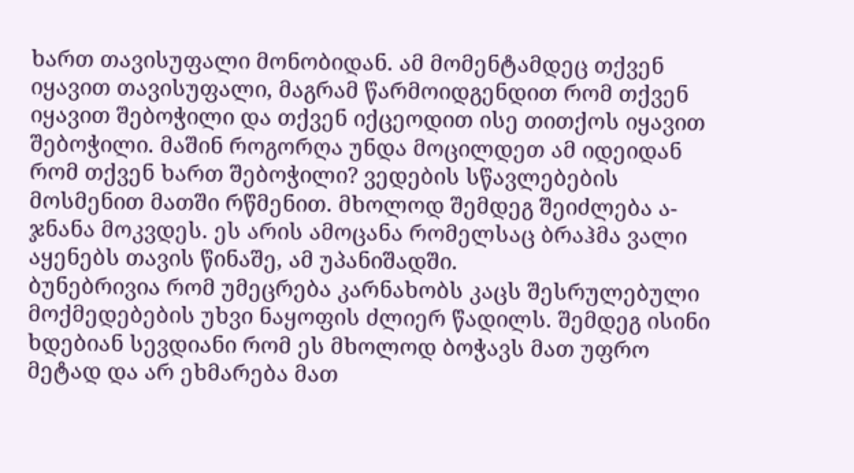ხართ თავისუფალი მონობიდან. ამ მომენტამდეც თქვენ იყავით თავისუფალი, მაგრამ წარმოიდგენდით რომ თქვენ იყავით შებოჭილი და თქვენ იქცეოდით ისე თითქოს იყავით შებოჭილი. მაშინ როგორღა უნდა მოცილდეთ ამ იდეიდან რომ თქვენ ხართ შებოჭილი? ვედების სწავლებების მოსმენით მათში რწმენით. მხოლოდ შემდეგ შეიძლება ა-ჯნანა მოკვდეს. ეს არის ამოცანა რომელსაც ბრაჰმა ვალი აყენებს თავის წინაშე, ამ უპანიშადში.
ბუნებრივია რომ უმეცრება კარნახობს კაცს შესრულებული მოქმედებების უხვი ნაყოფის ძლიერ წადილს. შემდეგ ისინი ხდებიან სევდიანი რომ ეს მხოლოდ ბოჭავს მათ უფრო მეტად და არ ეხმარება მათ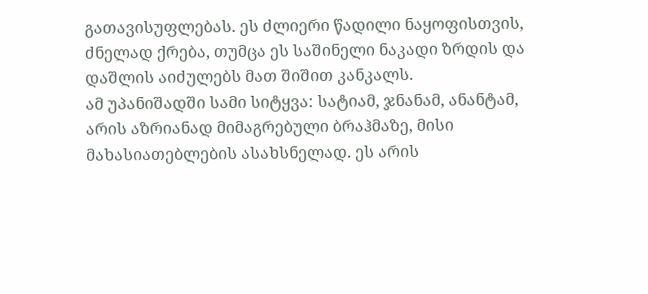გათავისუფლებას. ეს ძლიერი წადილი ნაყოფისთვის, ძნელად ქრება, თუმცა ეს საშინელი ნაკადი ზრდის და დაშლის აიძულებს მათ შიშით კანკალს.
ამ უპანიშადში სამი სიტყვა: სატიამ, ჯნანამ, ანანტამ, არის აზრიანად მიმაგრებული ბრაჰმაზე, მისი მახასიათებლების ასახსნელად. ეს არის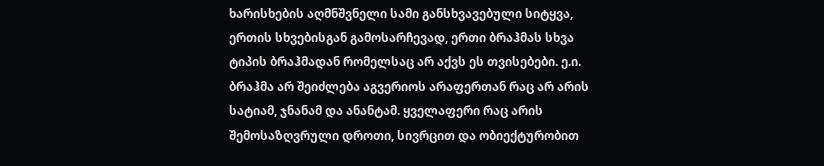ხარისხების აღმნშვნელი სამი განსხვავებული სიტყვა, ერთის სხვებისგან გამოსარჩევად, ერთი ბრაჰმას სხვა ტიპის ბრაჰმადან რომელსაც არ აქვს ეს თვისებები. ე.ი. ბრაჰმა არ შეიძლება აგვერიოს არაფერთან რაც არ არის სატიამ, ჯნანამ და ანანტამ. ყველაფერი რაც არის შემოსაზღვრული დროთი, სივრცით და ობიექტურობით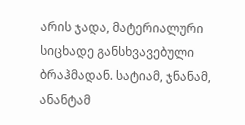არის ჯადა, მატერიალური სიცხადე განსხვავებული ბრაჰმადან. სატიამ, ჯნანამ, ანანტამ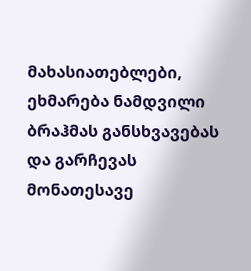მახასიათებლები, ეხმარება ნამდვილი ბრაჰმას განსხვავებას და გარჩევას მონათესავე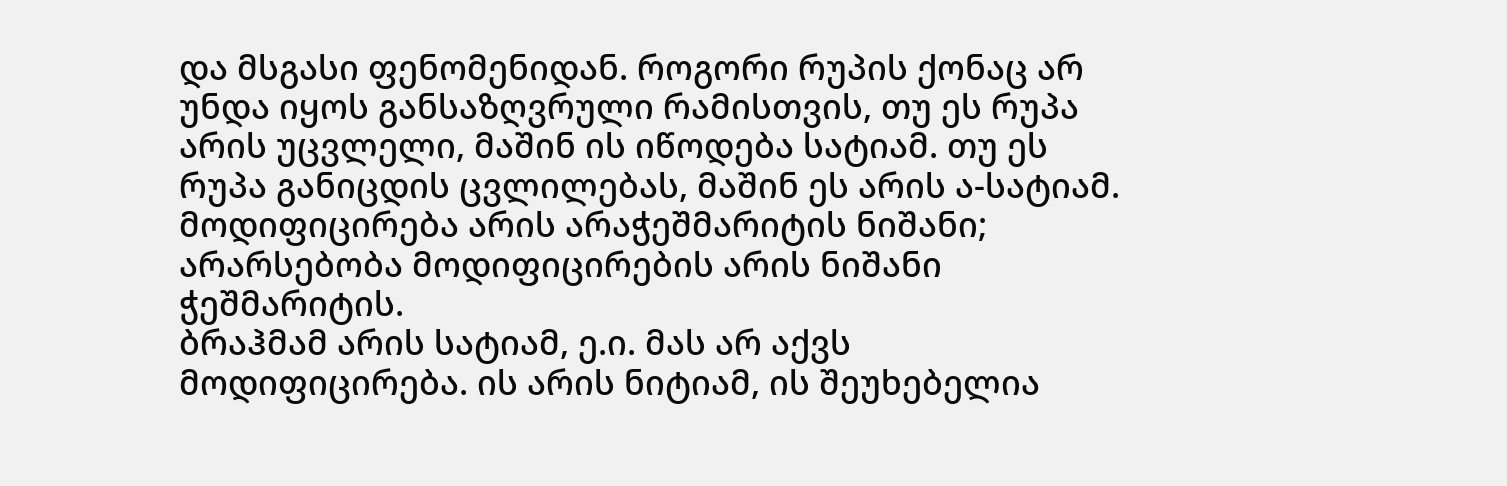და მსგასი ფენომენიდან. როგორი რუპის ქონაც არ უნდა იყოს განსაზღვრული რამისთვის, თუ ეს რუპა არის უცვლელი, მაშინ ის იწოდება სატიამ. თუ ეს რუპა განიცდის ცვლილებას, მაშინ ეს არის ა-სატიამ. მოდიფიცირება არის არაჭეშმარიტის ნიშანი; არარსებობა მოდიფიცირების არის ნიშანი ჭეშმარიტის.
ბრაჰმამ არის სატიამ, ე.ი. მას არ აქვს მოდიფიცირება. ის არის ნიტიამ, ის შეუხებელია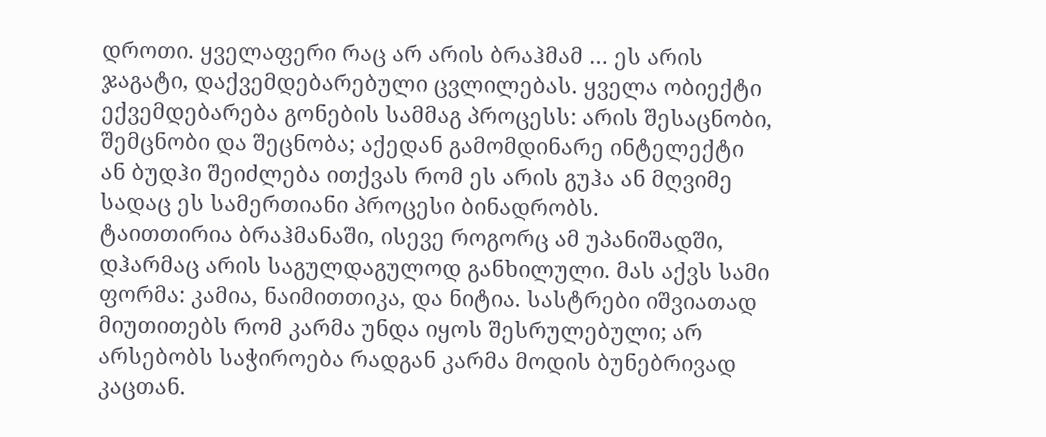დროთი. ყველაფერი რაც არ არის ბრაჰმამ … ეს არის ჯაგატი, დაქვემდებარებული ცვლილებას. ყველა ობიექტი ექვემდებარება გონების სამმაგ პროცესს: არის შესაცნობი, შემცნობი და შეცნობა; აქედან გამომდინარე ინტელექტი ან ბუდჰი შეიძლება ითქვას რომ ეს არის გუჰა ან მღვიმე სადაც ეს სამერთიანი პროცესი ბინადრობს.
ტაითთირია ბრაჰმანაში, ისევე როგორც ამ უპანიშადში, დჰარმაც არის საგულდაგულოდ განხილული. მას აქვს სამი ფორმა: კამია, ნაიმითთიკა, და ნიტია. სასტრები იშვიათად მიუთითებს რომ კარმა უნდა იყოს შესრულებული; არ არსებობს საჭიროება რადგან კარმა მოდის ბუნებრივად კაცთან.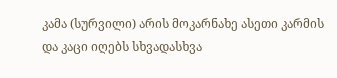კამა (სურვილი) არის მოკარნახე ასეთი კარმის და კაცი იღებს სხვადასხვა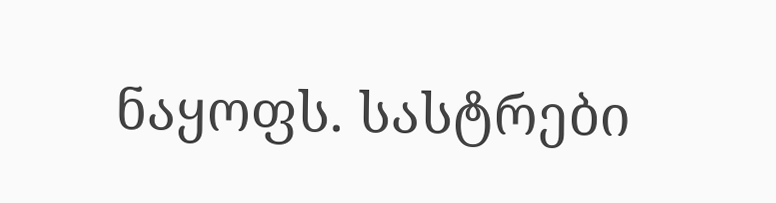ნაყოფს. სასტრები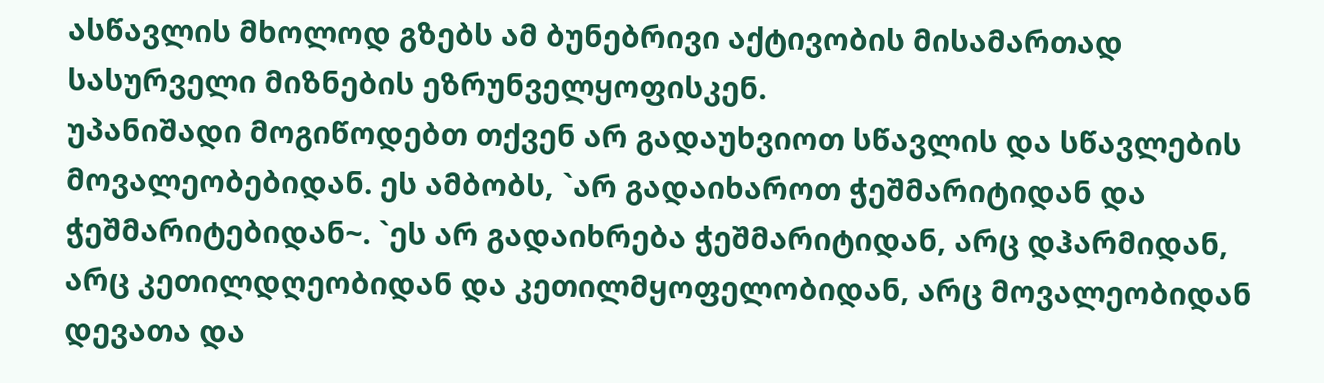ასწავლის მხოლოდ გზებს ამ ბუნებრივი აქტივობის მისამართად სასურველი მიზნების ეზრუნველყოფისკენ.
უპანიშადი მოგიწოდებთ თქვენ არ გადაუხვიოთ სწავლის და სწავლების მოვალეობებიდან. ეს ამბობს, `არ გადაიხაროთ ჭეშმარიტიდან და ჭეშმარიტებიდან~. `ეს არ გადაიხრება ჭეშმარიტიდან, არც დჰარმიდან, არც კეთილდღეობიდან და კეთილმყოფელობიდან, არც მოვალეობიდან დევათა და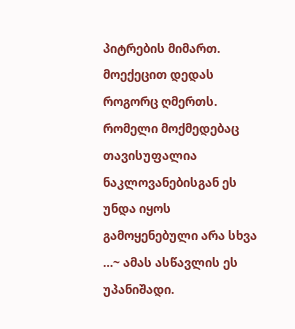პიტრების მიმართ. მოექეცით დედას როგორც ღმერთს. რომელი მოქმედებაც თავისუფალია ნაკლოვანებისგან ეს უნდა იყოს გამოყენებული არა სხვა …~ ამას ასწავლის ეს უპანიშადი.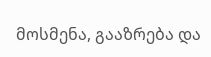მოსმენა, გააზრება და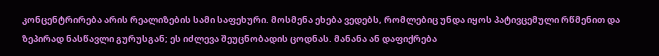კონცენტრირება არის რეალიზების სამი საფეხური. მოსმენა ეხება ვედებს, რომლებიც უნდა იყოს პატივცემული რწმენით და ზეპირად ნასწავლი გურუსგან; ეს იძლევა შეუცნობადის ცოდნას. მანანა ან დაფიქრება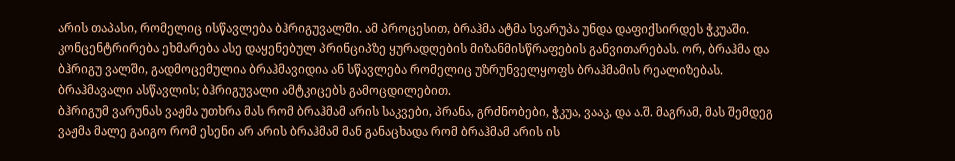არის თაპასი, რომელიც ისწავლება ბჰრიგუვალში. ამ პროცესით, ბრაჰმა ატმა სვარუპა უნდა დაფიქსირდეს ჭკუაში. კონცენტრირება ეხმარება ასე დაყენებულ პრინციპზე ყურადღების მიზანმისწრაფების განვითარებას. ორ, ბრაჰმა და ბჰრიგუ ვალში, გადმოცემულია ბრაჰმავიდია ან სწავლება რომელიც უზრუნველყოფს ბრაჰმამის რეალიზებას. ბრაჰმავალი ასწავლის; ბჰრიგუვალი ამტკიცებს გამოცდილებით.
ბჰრიგუმ ვარუნას ვაჟმა უთხრა მას რომ ბრაჰმამ არის საკვები, პრანა, გრძნობები, ჭკუა, ვააკ, და ა.შ. მაგრამ, მას შემდეგ ვაჟმა მალე გაიგო რომ ესენი არ არის ბრაჰმამ მან განაცხადა რომ ბრაჰმამ არის ის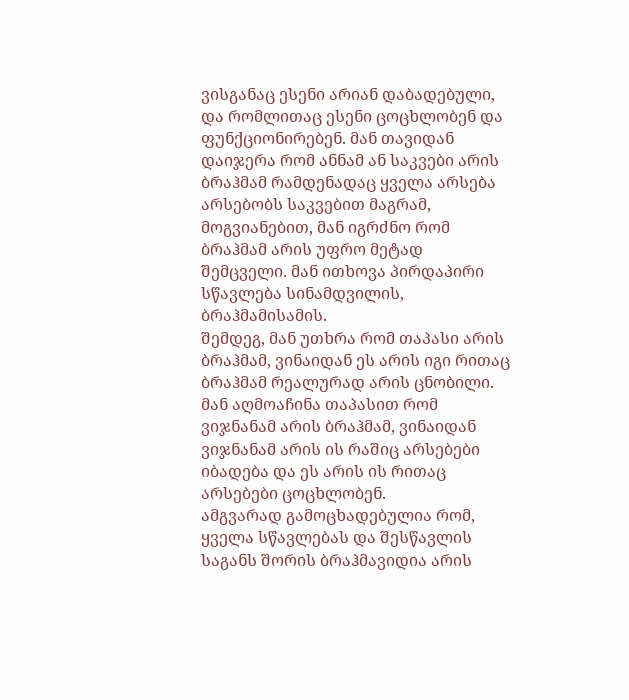ვისგანაც ესენი არიან დაბადებული, და რომლითაც ესენი ცოცხლობენ და ფუნქციონირებენ. მან თავიდან დაიჯერა რომ ანნამ ან საკვები არის ბრაჰმამ რამდენადაც ყველა არსება არსებობს საკვებით მაგრამ, მოგვიანებით, მან იგრძნო რომ ბრაჰმამ არის უფრო მეტად შემცველი. მან ითხოვა პირდაპირი სწავლება სინამდვილის, ბრაჰმამისამის.
შემდეგ, მან უთხრა რომ თაპასი არის ბრაჰმამ, ვინაიდან ეს არის იგი რითაც ბრაჰმამ რეალურად არის ცნობილი. მან აღმოაჩინა თაპასით რომ ვიჯნანამ არის ბრაჰმამ, ვინაიდან ვიჯნანამ არის ის რაშიც არსებები იბადება და ეს არის ის რითაც არსებები ცოცხლობენ.
ამგვარად გამოცხადებულია რომ, ყველა სწავლებას და შესწავლის საგანს შორის ბრაჰმავიდია არის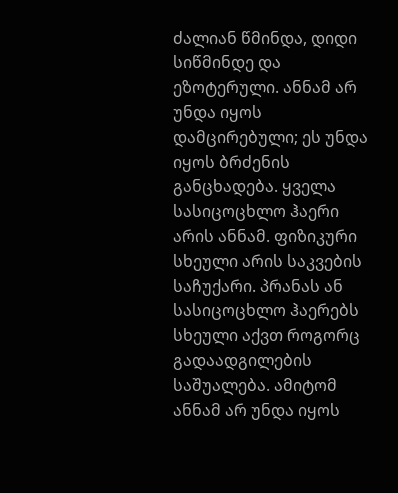ძალიან წმინდა, დიდი სიწმინდე და ეზოტერული. ანნამ არ უნდა იყოს დამცირებული; ეს უნდა იყოს ბრძენის განცხადება. ყველა სასიცოცხლო ჰაერი არის ანნამ. ფიზიკური სხეული არის საკვების საჩუქარი. პრანას ან სასიცოცხლო ჰაერებს სხეული აქვთ როგორც გადაადგილების საშუალება. ამიტომ ანნამ არ უნდა იყოს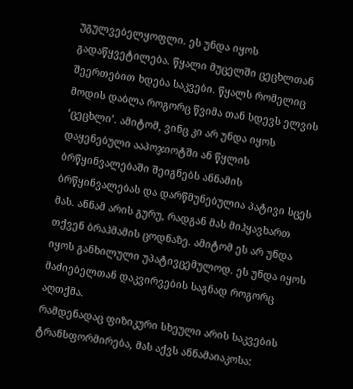უგულვებელყოფლი. ეს უნდა იყოს გადაწყვეტილება. წყალი მუცელში ცეცხლთან შეერთებით ხდება საკვები. წყალს რომელიც მოდის დაბლა როგორც წვიმა თან სდევს ელვის ‘ცეცხლი’. ამიტომ, ვინც კი არ უნდა იყოს დაყენებული ააპოჯიოტში ან წყლის ბრწყინვალებაში შეიგნებს ანნამის ბრწყინვალებას და დარწმუნებულია პატივი სცეს მას. ანნამ არის გურუ, რადგან მას მიჰყავხართ თქვენ ბრაჰმამის ცოდნაზე. ამიტომ ეს არ უნდა იყოს განხილული უპატივცემულოდ. ეს უნდა იყოს მაძიებელთან დაკვირვების საგნად როგორც აღთქმა.
რამდენადაც ფიზიკური სხეული არის საკვების ტრანსფორმირება, მას აქვს ანნამაიაკოსა: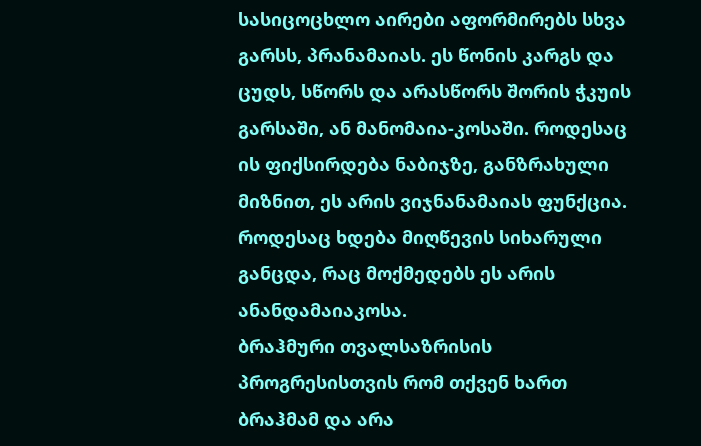სასიცოცხლო აირები აფორმირებს სხვა გარსს, პრანამაიას. ეს წონის კარგს და ცუდს, სწორს და არასწორს შორის ჭკუის გარსაში, ან მანომაია-კოსაში. როდესაც ის ფიქსირდება ნაბიჯზე, განზრახული მიზნით, ეს არის ვიჯნანამაიას ფუნქცია. როდესაც ხდება მიღწევის სიხარული განცდა, რაც მოქმედებს ეს არის ანანდამაიაკოსა.
ბრაჰმური თვალსაზრისის პროგრესისთვის რომ თქვენ ხართ ბრაჰმამ და არა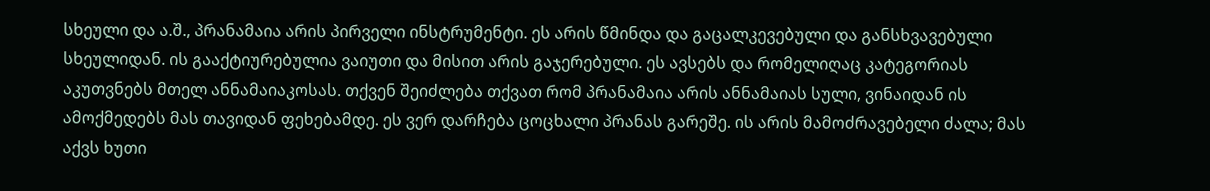სხეული და ა.შ., პრანამაია არის პირველი ინსტრუმენტი. ეს არის წმინდა და გაცალკევებული და განსხვავებული სხეულიდან. ის გააქტიურებულია ვაიუთი და მისით არის გაჯერებული. ეს ავსებს და რომელიღაც კატეგორიას აკუთვნებს მთელ ანნამაიაკოსას. თქვენ შეიძლება თქვათ რომ პრანამაია არის ანნამაიას სული, ვინაიდან ის ამოქმედებს მას თავიდან ფეხებამდე. ეს ვერ დარჩება ცოცხალი პრანას გარეშე. ის არის მამოძრავებელი ძალა; მას აქვს ხუთი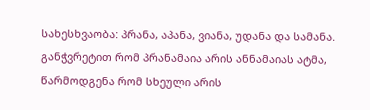სახესხვაობა: პრანა, აპანა, ვიანა, უდანა და სამანა. განჭვრეტით რომ პრანამაია არის ანნამაიას ატმა, წარმოდგენა რომ სხეული არის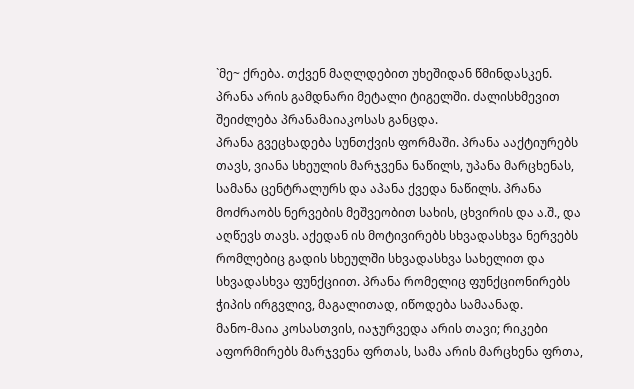`მე~ ქრება. თქვენ მაღლდებით უხეშიდან წმინდასკენ. პრანა არის გამდნარი მეტალი ტიგელში. ძალისხმევით შეიძლება პრანამაიაკოსას განცდა.
პრანა გვეცხადება სუნთქვის ფორმაში. პრანა ააქტიურებს თავს, ვიანა სხეულის მარჯვენა ნაწილს, უპანა მარცხენას, სამანა ცენტრალურს და აპანა ქვედა ნაწილს. პრანა მოძრაობს ნერვების მეშვეობით სახის, ცხვირის და ა.შ., და აღწევს თავს. აქედან ის მოტივირებს სხვადასხვა ნერვებს რომლებიც გადის სხეულში სხვადასხვა სახელით და სხვადასხვა ფუნქციით. პრანა რომელიც ფუნქციონირებს ჭიპის ირგვლივ, მაგალითად, იწოდება სამაანად.
მანო-მაია კოსასთვის, იაჯურვედა არის თავი; რიკები აფორმირებს მარჯვენა ფრთას, სამა არის მარცხენა ფრთა,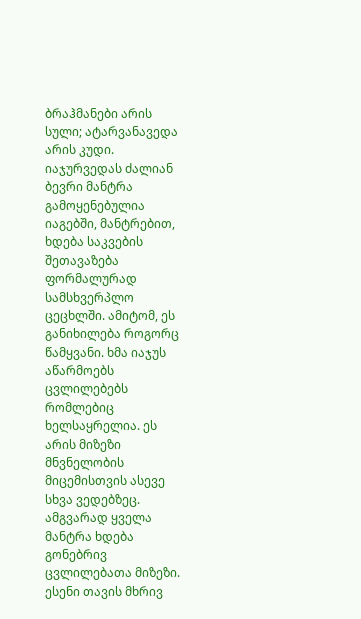ბრაჰმანები არის სული; ატარვანავედა არის კუდი. იაჯურვედას ძალიან ბევრი მანტრა გამოყენებულია იაგებში, მანტრებით, ხდება საკვების შეთავაზება ფორმალურად სამსხვერპლო ცეცხლში. ამიტომ, ეს განიხილება როგორც წამყვანი. ხმა იაჯუს აწარმოებს ცვლილებებს რომლებიც ხელსაყრელია. ეს არის მიზეზი მნვნელობის მიცემისთვის ასევე სხვა ვედებზეც. ამგვარად ყველა მანტრა ხდება გონებრივ ცვლილებათა მიზეზი. ესენი თავის მხრივ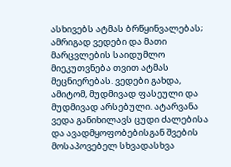ასხივებს ატმას ბრწყინვალებას; ამრიგად ვედები და მათი მარცვლების საიდუმლო მიეკუთვნება თვით ატმას მეცნიერებას. ვედები გახდა, ამიტომ, მუდმივად ფასეული და მუდმივად არსებული. ატარვანა ვედა განიხილავს ცუდი ძალებისა და ავადმყოფობებისგან შვების მოსაპოვებელ სხვადასხვა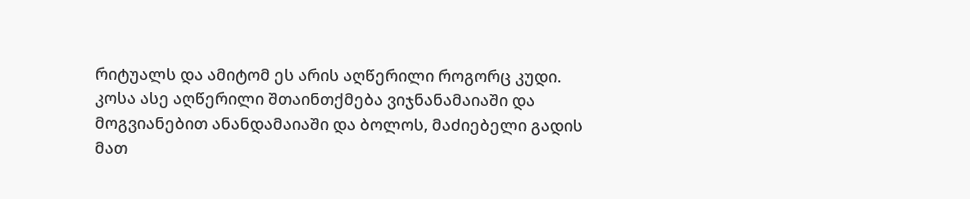რიტუალს და ამიტომ ეს არის აღწერილი როგორც კუდი.
კოსა ასე აღწერილი შთაინთქმება ვიჯნანამაიაში და მოგვიანებით ანანდამაიაში და ბოლოს, მაძიებელი გადის მათ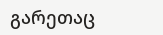გარეთაც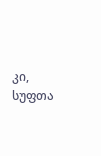კი, სუფთა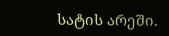სატის არეში.